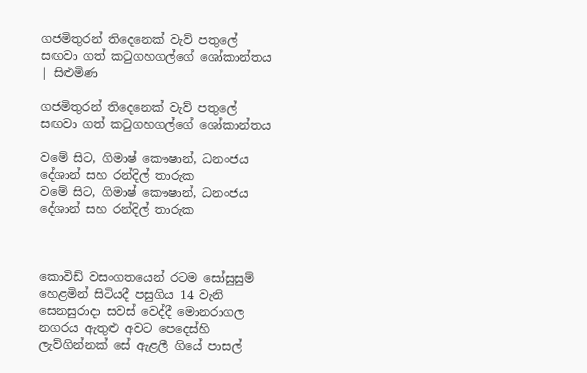ගජමිතුරන් තිදෙනෙක් වැව් පතුලේ සඟවා ගත් කටුගහගල්ගේ ශෝකාන්තය | සිළුමිණ

ගජමිතුරන් තිදෙනෙක් වැව් පතුලේ සඟවා ගත් කටුගහගල්ගේ ශෝකාන්තය

වමේ සිට, ගිමාෂ් කෞෂාන්, ධනංජය දේශාන් සහ රන්දිල් තාරුක
වමේ සිට, ගිමාෂ් කෞෂාන්, ධනංජය දේශාන් සහ රන්දිල් තාරුක



කොවිඩ් වසංගතයෙන් රටම සෝසුසුම් හෙළමින් සිටියදී පසුගිය 14 වැනි සෙනසුරාදා සවස් වෙද්දී මොනරාගල නගරය ඇතුළු අවට පෙදෙස්හි ලැව්ගින්නක් සේ ඇළලී ගියේ පාසල්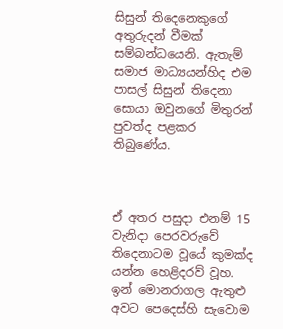සිසුන් තිදෙනෙකුගේ අතුරුදන් වීමක් සම්බන්ධයෙනි. ඇතැම් සමාජ මාධ්‍යයන්හිද එම පාසල් සිසුන් තිදෙනා සොයා ඔවුනගේ මිතුරන් පුවත්ද පළකර තිබුණේය.



ඒ අතර පසුදා එනම් 15 වැනිදා පෙරවරුවේ තිදෙනාටම වූයේ කුමක්ද යන්න හෙළිදරව් වූහ. ඉන් මොනරාගල ඇතුළු අවට පෙදෙස්හි සැවොම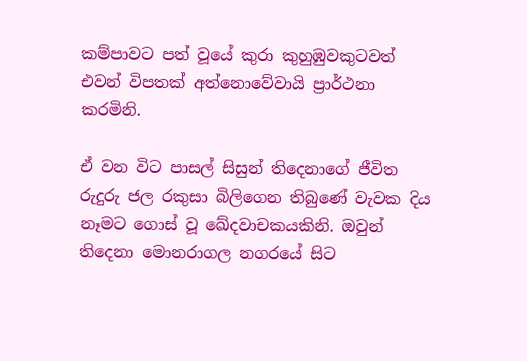කම්පාවට පත් වූයේ කුරා කුහුඹුවකුටවත් එවන් විපතක් අත්නොවේවායි ප්‍රාර්ථනා කරමිනි.

ඒ වන විට පාසල් සිසුන් තිදෙනාගේ ජීවිත රුදුරු ජල රකුසා බිලිගෙන තිබුණේ වැවක දිය නෑමට ගොස් වූ ඛේදවාචකයකිනි. ඔවුන් තිදෙනා මොනරාගල නගරයේ සිට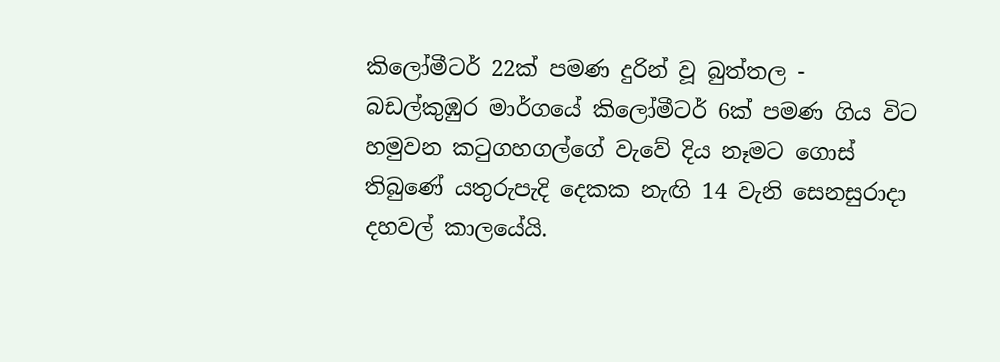කිලෝමීටර් 22ක් පමණ දුරින් වූ බුත්තල - බඩල්කුඹුර මාර්ගයේ කිලෝමීටර් 6ක් පමණ ගිය විට හමුවන කටුගහගල්ගේ වැවේ දිය නෑමට ගොස් තිබුණේ යතුරුපැදි දෙකක නැඟි 14 වැනි සෙනසුරාදා දහවල් කාලයේයි.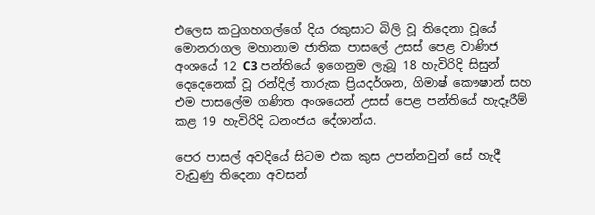එලෙස කටුගහගල්ගේ දිය රකුසාට බිලි වූ තිදෙනා වූයේ මොනරාගල මහානාම ජාතික පාසලේ උසස් පෙළ වාණිජ අංශයේ 12 C3 පන්තියේ ඉගෙනුම ලැබූ 18 හැවිරිදි සිසුන් දෙදෙනෙක් වූ රන්දිල් තාරුක ප්‍රියදර්ශන, ගිමාෂ් කෞෂාන් සහ එම පාසලේම ගණිත අංශයෙන් උසස් පෙළ පන්තියේ හැදෑරීම් කළ 19 හැවිරිදි ධනංජය දේශාන්ය.

පෙර පාසල් අවදියේ සිටම එක කුස උපන්නවුන් සේ හැදී වැඩුණු තිදෙනා අවසන්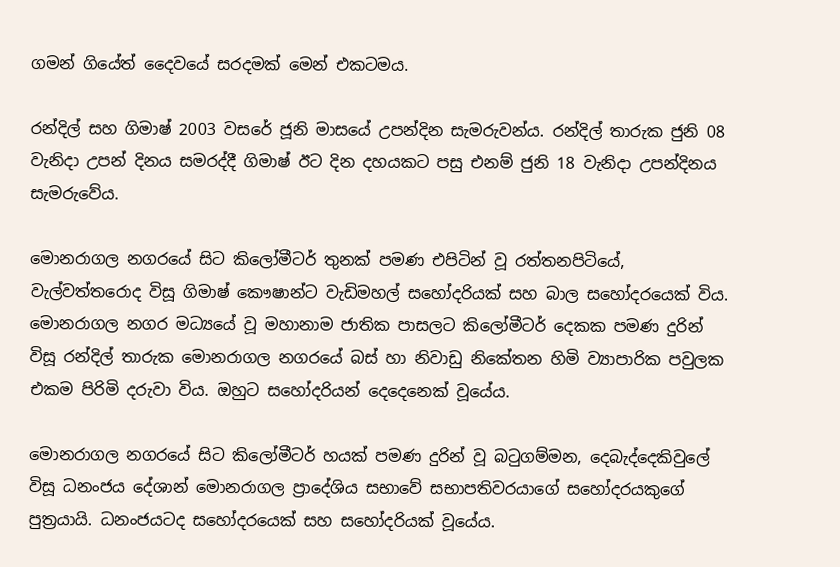ගමන් ගියේත් දෛවයේ සරදමක් මෙන් එකටමය.

රන්දිල් සහ ගිමාෂ් 2003 වසරේ ජූනි මාසයේ උපන්දින සැමරුවන්ය. රන්දිල් තාරුක ජුනි 08 වැනිදා උපන් දිනය සමරද්දී ගිමාෂ් ඊට දින දහයකට පසු එනම් ජුනි 18 වැනිදා උපන්දිනය සැමරුවේය.

මොනරාගල නගරයේ සිට කිලෝමීටර් තුනක් පමණ එපිටින් වූ රත්තනපිටියේ, වැල්වත්තරොද විසූ ගිමාෂ් කෞෂාන්ට වැඩිමහල් සහෝදරියක් සහ බාල සහෝදරයෙක් විය. මොනරාගල නගර මධ්‍යයේ වූ මහානාම ජාතික පාසලට කිලෝමීටර් දෙකක පමණ දුරින් විසූ රන්දිල් තාරුක මොනරාගල නගරයේ බස් හා නිවාඩු නිකේතන හිමි ව්‍යාපාරික පවුලක එකම පිරිමි දරුවා විය. ඔහුට සහෝදරියන් දෙදෙනෙක් වූයේය.

මොනරාගල නගරයේ සිට කිලෝමීටර් හයක් පමණ දුරින් වූ බටුගම්මන, දෙබැද්දෙකිවුලේ විසූ ධනංජය දේශාන් මොනරාගල ප්‍රාදේශිය සභාවේ සභාපතිවරයාගේ සහෝදරයකුගේ පුත්‍රයායි. ධනංජයටද සහෝදරයෙක් සහ සහෝදරියක් වූයේය.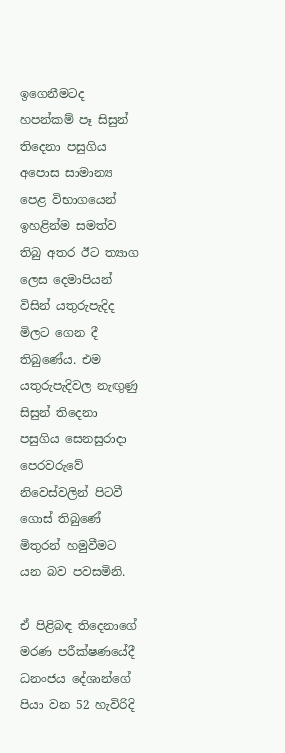ඉගෙනීමටද හපන්කම් පෑ සිසුන් තිදෙනා පසුගිය අපොස සාමාන්‍ය පෙළ විභාගයෙන් ඉහළින්ම සමත්ව තිබු අතර ඊට ත්‍යාග ලෙස දෙමාපියන් විසින් යතුරුපැදිද මිලට ගෙන දී තිබුණේය. එම යතුරුපැදිවල නැඟුණු සිසුන් තිදෙනා පසුගිය සෙනසුරාදා පෙරවරුවේ නිවෙස්වලින් පිටවී ගොස් තිබුණේ මිතුරන් හමුවීමට යන බව පවසමිනි.

ඒ පිළිබඳ තිදෙනාගේ මරණ පරීක්ෂණයේදී ධනංජය දේශාන්ගේ පියා වන 52 හැවිරිදි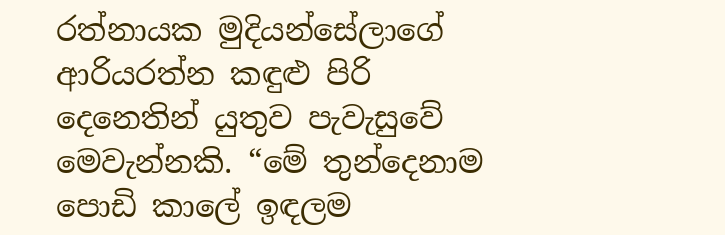රත්නායක මුදියන්සේලාගේ ආරියරත්න කඳුළු පිරි දෙනෙතින් යුතුව පැවැසුවේ මෙවැන්නකි. “මේ තුන්දෙනාම පොඩි කාලේ ඉඳලම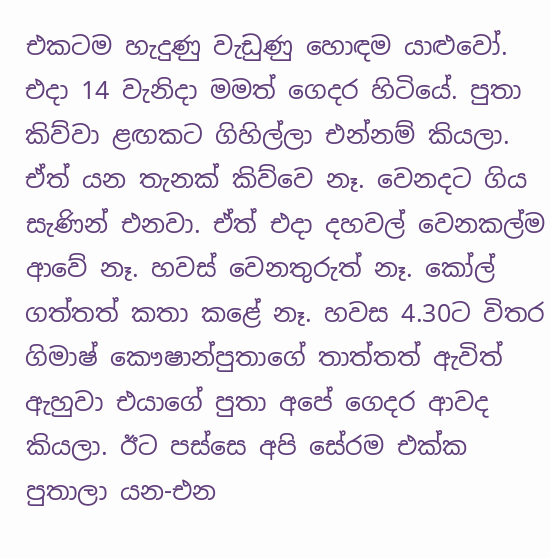එකටම හැදුණු වැඩුණු හොඳම යාළුවෝ. එදා 14 වැනිදා මමත් ගෙදර හිටියේ. පුතා කිව්වා ළඟකට ගිහිල්ලා එන්නම් කියලා. ඒත් යන තැනක් කිව්වෙ නෑ. වෙනදට ගිය සැණින් එනවා. ඒත් එදා දහවල් වෙනකල්ම ආවේ නෑ. හවස් වෙනතුරුත් නෑ. කෝල් ගත්තත් කතා කළේ නෑ. හවස 4.30ට විතර ගිමාෂ් කෞෂාන්පුතාගේ තාත්තත් ඇවිත් ඇහුවා එයාගේ පුතා අපේ ගෙදර ආවද කියලා. ඊට පස්සෙ අපි සේරම එක්ක පුතාලා යන-එන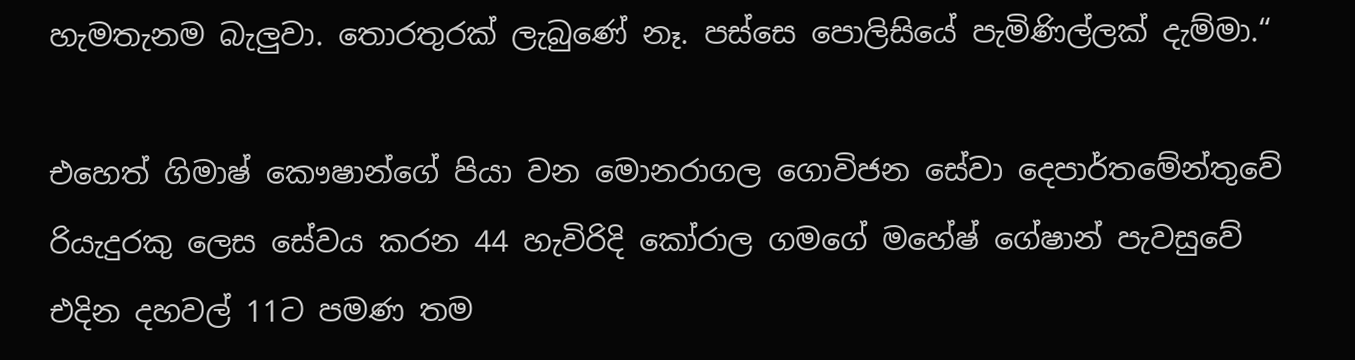හැමතැනම බැලුවා. තොරතුරක් ලැබුණේ නෑ. පස්සෙ පොලිසියේ පැමිණිල්ලක් දැම්මා.“

එහෙත් ගිමාෂ් කෞෂාන්ගේ පියා වන මොනරාගල ගොවිජන සේවා දෙපාර්තමේන්තුවේ රියැදුරකු ලෙස සේවය කරන 44 හැවිරිදි කෝරාල ගමගේ මහේෂ් ගේෂාන් පැවසුවේ එදින දහවල් 11ට පමණ තම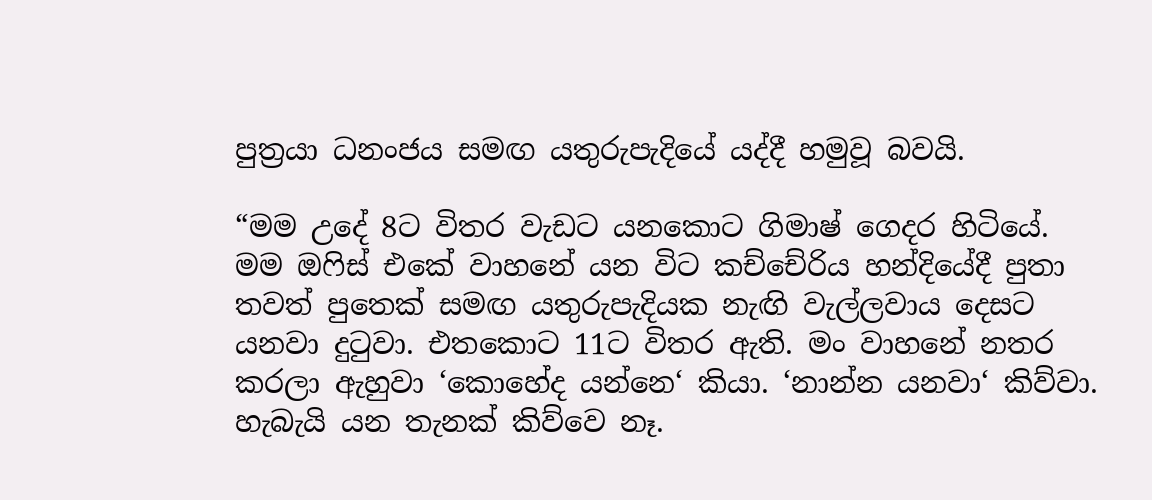පුත්‍රයා ධනංජය සමඟ යතුරුපැදියේ යද්දී හමුවූ බවයි.

“මම උදේ 8ට විතර වැඩට යනකොට ගිමාෂ් ගෙදර හිටියේ. මම ඔෆිස් එකේ වාහනේ යන විට කච්චේරිය හන්දියේදී පුතා තවත් පුතෙක් සමඟ යතුරුපැදියක නැඟි වැල්ලවාය දෙසට යනවා දුටුවා. එතකොට 11ට විතර ඇති. මං වාහනේ නතර කරලා ඇහුවා ‘කොහේද යන්නෙ‘ කියා. ‘නාන්න යනවා‘ කිව්වා. හැබැයි යන තැනක් කිව්වෙ නෑ.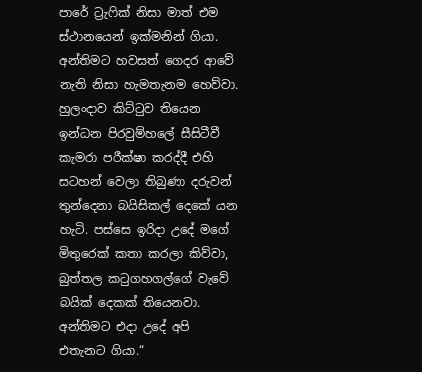පාරේ ට්‍රැෆික් නිසා මාත් එම ස්ථානයෙන් ඉක්මනින් ගියා. අන්තිමට හවසත් ගෙදර ආවේ නැති නිසා හැමතැනම හෙව්වා. හුලංදාව කිට්ටුව තියෙන ඉන්ධන පිරවුම්හලේ සීසිටීවී කැමරා පරීක්ෂා කරද්දී එහි සටහන් වෙලා තිබුණා දරුවන් තුන්දෙනා බයිසිකල් දෙකේ යන හැටි. පස්සෙ ඉරිදා උදේ මගේ මිතුරෙක් කතා කරලා කිව්වා, බුත්තල කටුගහගල්ගේ වැවේ බයික් දෙකක් තියෙනවා. අන්තිමට එදා උදේ අපි එතැනට ගියා.“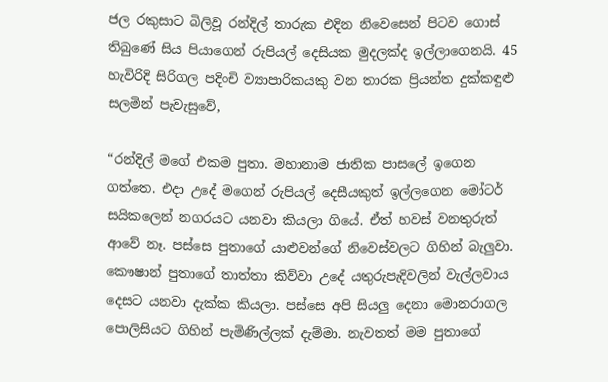ජල රකුසාට බිලිවූ රන්දිල් තාරුක එදින නිවෙසෙන් පිටව ගොස් තිබුණේ සිය පියාගෙන් රුපියල් දෙසියක මුදලක්ද ඉල්ලාගෙනයි. 45 හැවිරිදි සිරිගල පදිංචි ව්‍යාපාරිකයකු වන තාරක ප්‍රියන්ත දුක්කඳුළු සලමින් පැවැසුවේ,

“රන්දිල් මගේ එකම පුතා. මහානාම ජාතික පාසලේ ඉගෙන ගත්තෙ. එදා උදේ මගෙන් රුපියල් දෙසීයකුත් ඉල්ලගෙන මෝටර් සයිකලෙන් නගරයට යනවා කියලා ගියේ. ඒත් හවස් වනතුරුත් ආවේ නෑ. පස්සෙ පුතාගේ යාළුවන්ගේ නිවෙස්වලට ගිහින් බැලුවා. කෞෂාන් පුතාගේ තාත්තා කිව්වා උදේ යතුරුපැදිවලින් වැල්ලවාය දෙසට යනවා දැක්ක කියලා. පස්සෙ අපි සියලු දෙනා මොනරාගල පොලිසියට ගිහින් පැමිණිල්ලක් දැම්මා. නැවතත් මම පුතාගේ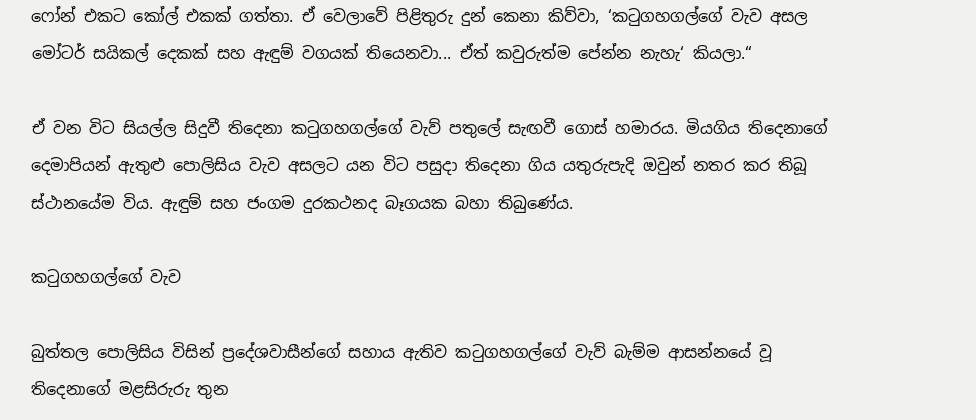ෆෝන් එකට කෝල් එකක් ගත්තා. ඒ වෙලාවේ පිළිතුරු දුන් කෙනා කිව්වා, ‘කටුගහගල්ගේ වැව අසල මෝටර් සයිකල් දෙකක් සහ ඇඳුම් වගයක් තියෙනවා... ඒත් කවුරුත්ම පේන්න නැහැ‘ කියලා.“

ඒ වන විට සියල්ල සිදුවී තිදෙනා කටුගහගල්ගේ වැව් පතුලේ සැඟවී ගොස් හමාරය. මියගිය තිදෙනාගේ දෙමාපියන් ඇතුළු පොලිසිය වැව අසලට යන විට පසුදා තිදෙනා ගිය යතුරුපැදි ඔවුන් නතර කර තිබූ ස්ථානයේම විය. ඇඳුම් සහ ජංගම දුරකථනද බෑගයක බහා තිබුණේය.

කටුගහගල්ගේ වැව

බුත්තල පොලිසිය විසින් ප්‍රදේශවාසීන්ගේ සහාය ඇතිව කටුගහගල්ගේ වැව් බැම්ම ආසන්නයේ වූ තිදෙනාගේ මළසිරුරු තුන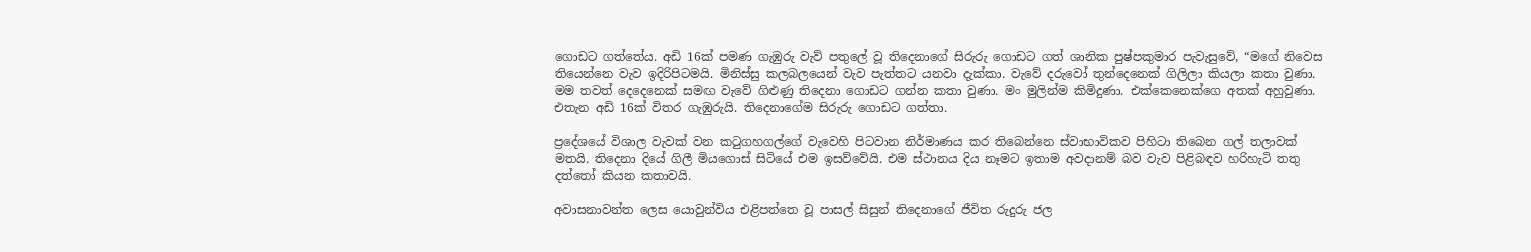ගොඩට ගත්තේය. අඩි 16ක් පමණ ගැඹුරු වැව් පතුලේ වූ තිදෙනාගේ සිරුරු ගොඩට ගත් ශානික පුෂ්පකුමාර පැවැසුවේ, “මගේ නිවෙස තියෙන්නෙ වැව ඉදිරිපිටමයි. මිනිස්සු කලබලයෙන් වැව පැත්තට යනවා දැක්කා. වැවේ දරුවෝ තුන්දෙනෙක් ගිලිලා කියලා කතා වුණා. මම තවත් දෙදෙනෙක් සමඟ වැවේ ගිළුණු තිදෙනා ගොඩට ගන්න කතා වුණා. මං මුලින්ම කිමිදුණා. එක්කෙනෙක්ගෙ අතක් අහුවුණා. එතැන අඩි 16ක් විතර ගැඹුරුයි. තිදෙනාගේම සිරුරු ගොඩට ගත්තා.

ප්‍රදේශයේ විශාල වැවක් වන කටුගහගල්ගේ වැවෙහි පිටවාන නිර්මාණය කර තිබෙන්නෙ ස්වාභාවිකව පිහිටා තිබෙන ගල් තලාවක් මතයි. තිදෙනා දියේ ගිලී මියගොස් සිටියේ එම ඉසව්වේයි. එම ස්ථානය දිය නෑමට ඉතාම අවදානම් බව වැව පිළිබඳව හරිහැටි තතු දත්තෝ කියන කතාවයි.

අවාසනාවන්ත ලෙස යොවුන්විය එළිපත්තෙ වූ පාසල් සිසුන් තිදෙනාගේ ජීවිත රුදුරු ජල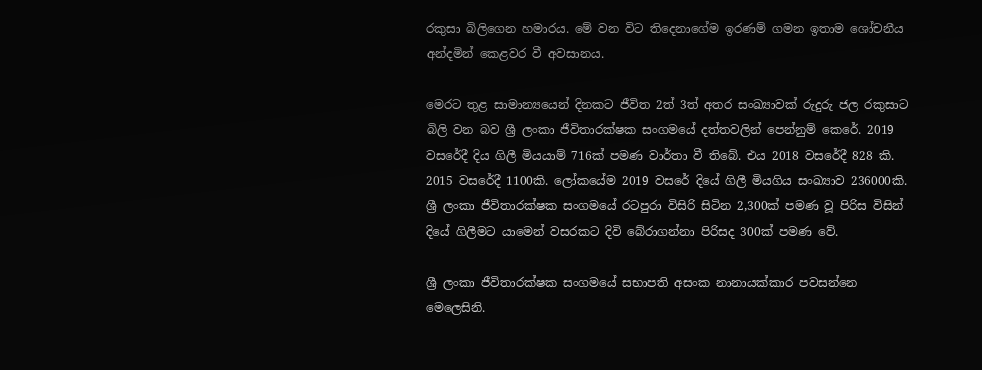රකුසා බිලිගෙන හමාරය. මේ වන විට තිදෙනාගේම ඉරණම් ගමන ඉතාම ශෝචනීය අන්දමින් කෙළවර වී අවසානය.

මෙරට තුළ සාමාන්‍යයෙන් දිනකට ජීවිත 2ත් 3ත් අතර සංඛ්‍යාවක් රුදුරු ජල රකුසාට බිලි වන බව ශ්‍රී ලංකා ජීවිතාරක්ෂක සංගමයේ දත්තවලින් පෙන්නුම් කෙරේ. 2019 වසරේදී දිය ගිලී මියයාම් 716ක් පමණ වාර්තා වී තිබේ. එය 2018 වසරේදී 828 කි. 2015 වසරේදී 1100කි. ලෝකයේම 2019 වසරේ දියේ ගිලී මියගිය සංඛ්‍යාව 236000කි. ශ්‍රී ලංකා ජීවිතාරක්ෂක සංගමයේ රටපුරා විසිරි සිටින 2,300ක් පමණ වූ පිරිස විසින් දියේ ගිලීමට යාමෙන් වසරකට දිවි බේරාගන්නා පිරිසද 300ක් පමණ වේ.

ශ්‍රී ලංකා ජීවිතාරක්ෂක සංගමයේ සභාපති අසංක නානායක්කාර පවසන්නෙ මෙලෙසිනි.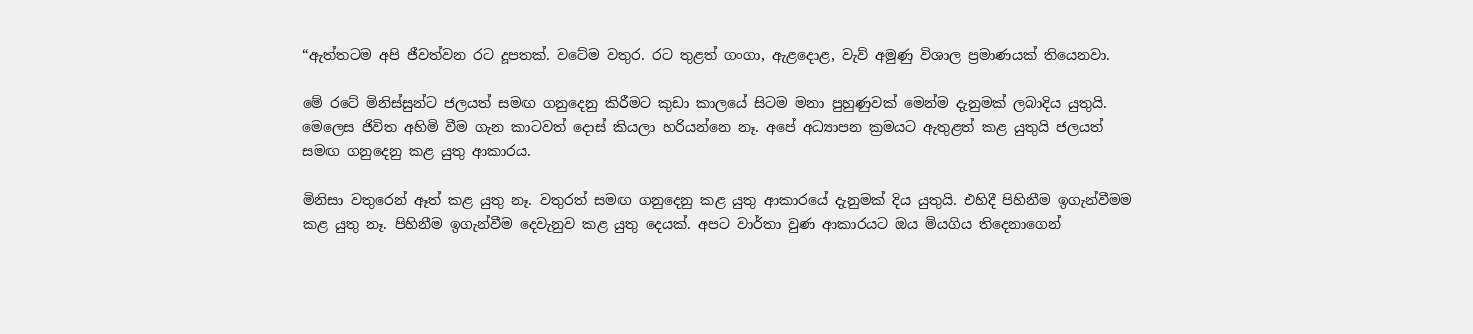“ඇත්තටම අපි ජීවත්වන රට දූපතක්. වටේම වතුර. රට තුළත් ගංගා, ඇළදොළ, වැව් අමුණු විශාල ප්‍රමාණයක් තියෙනවා.

මේ රටේ මිනිස්සුන්ට ජලයත් සමඟ ගනුදෙනු කිරීමට කුඩා කාලයේ සිටම මනා පුහුණුවක් මෙන්ම දැනුමක් ලබාදිය යුතුයි. මෙලෙස ජිවිත අහිමි වීම ගැන කාටවත් දොස් කියලා හරියන්නෙ නෑ. අපේ අධ්‍යාපන ක්‍රමයට ඇතුළත් කළ යුතුයි ජලයත් සමඟ ගනුදෙනු කළ යුතු ආකාරය.

මිනිසා වතුරෙන් ඈත් කළ යුතු නෑ. වතුරත් සමඟ ගනුදෙනු කළ යුතු ආකාරයේ දැනුමක් දිය යුතුයි. එහිදී පිහිනීම ඉගැන්වීමම කළ යුතු නෑ. පිහිනීම ඉගැන්වීම දෙවැනුව කළ යුතු දෙයක්. අපට වාර්තා වුණ ආකාරයට ඔය මියගිය තිදෙනාගෙන්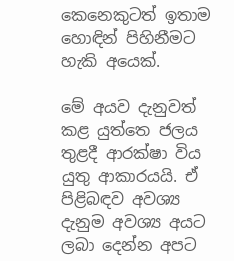කෙනෙකුටත් ඉතාම හොඳින් පිහිනීමට හැකි අයෙක්.

මේ අයව දැනුවත් කළ යුත්තෙ ජලය තුළදී ආරක්ෂා විය යුතු ආකාරයයි. ඒ පිළිබඳව අවශ්‍ය දැනුම අවශ්‍ය අයට ලබා දෙන්න අපට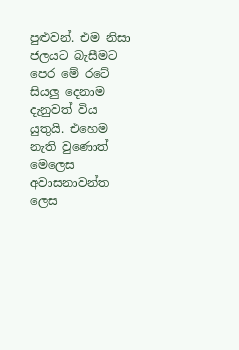පුළුවන්. එම නිසා ජලයට බැසීමට පෙර මේ රටේ සියලු දෙනාම දැනුවත් විය යුතුයි. එහෙම නැති වුණොත් මෙලෙස අවාසනාවන්ත ලෙස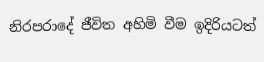නිරපරාදේ ජීවිත අහිමි වීම ඉදිරියටත්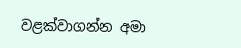වළක්වාගන්න අමා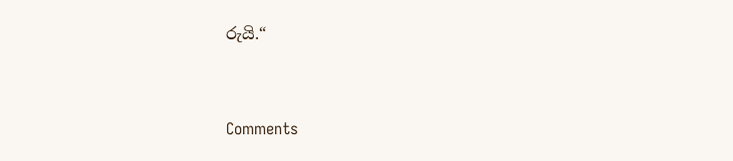රුයි.“



Comments